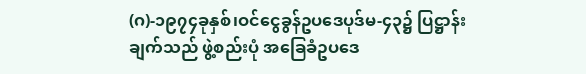(ဂ)-၁၉၇၄ခုနှစ်၊ဝင်ငွေခွန်ဥပဒေပုဒ်မ-၄၃၌ ပြဋ္ဌာန်း ချက်သည် ဖွဲ့စည်းပုံ အခြေခံဥပဒေ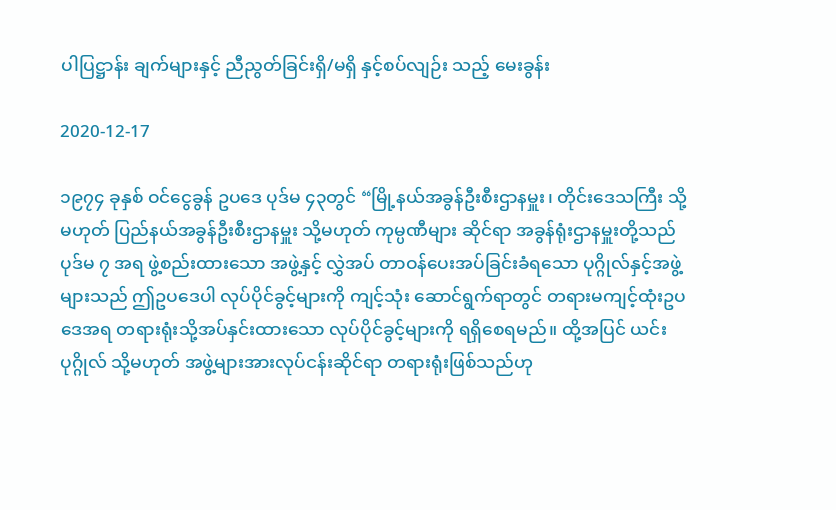ပါပြဋ္ဌာန်း ချက်များနှင့် ညီညွတ်ခြင်းရှိ/မရှိ နှင့်စပ်လျဉ်း သည့် မေးခွန်း

2020-12-17

၁၉၇၄ ခုနှစ် ဝင်ငွေခွန် ဥပဒေ ပုဒ်မ ၄၃တွင် “မြို့နယ်အခွန်ဦးစီးဌာနမှူး၊ တိုင်းဒေသကြီး သို့မဟုတ် ပြည်နယ်အခွန်ဦးစီးဌာနမှူး သို့မဟုတ် ကုမ္ပဏီများ ဆိုင်ရာ အခွန်ရုံးဌာနမှူးတို့သည် ပုဒ်မ ၇ အရ ဖွဲ့စည်းထားသော အဖွဲ့နှင့် လွှဲအပ် တာဝန်ပေးအပ်ခြင်းခံရသော ပုဂ္ဂိုလ်နှင့်အဖွဲ့များသည် ဤဥပဒေပါ လုပ်ပိုင်ခွင့်များကို ကျင့်သုံး ဆောင်ရွက်ရာတွင် တရားမကျင့်ထုံးဥပဒေအရ တရားရုံးသို့အပ်နှင်းထားသော လုပ်ပိုင်ခွင့်များကို ရရှိစေရမည်။ ထို့အပြင် ယင်းပုဂ္ဂိုလ် သို့မဟုတ် အဖွဲ့များအားလုပ်ငန်းဆိုင်ရာ တရားရုံးဖြစ်သည်ဟု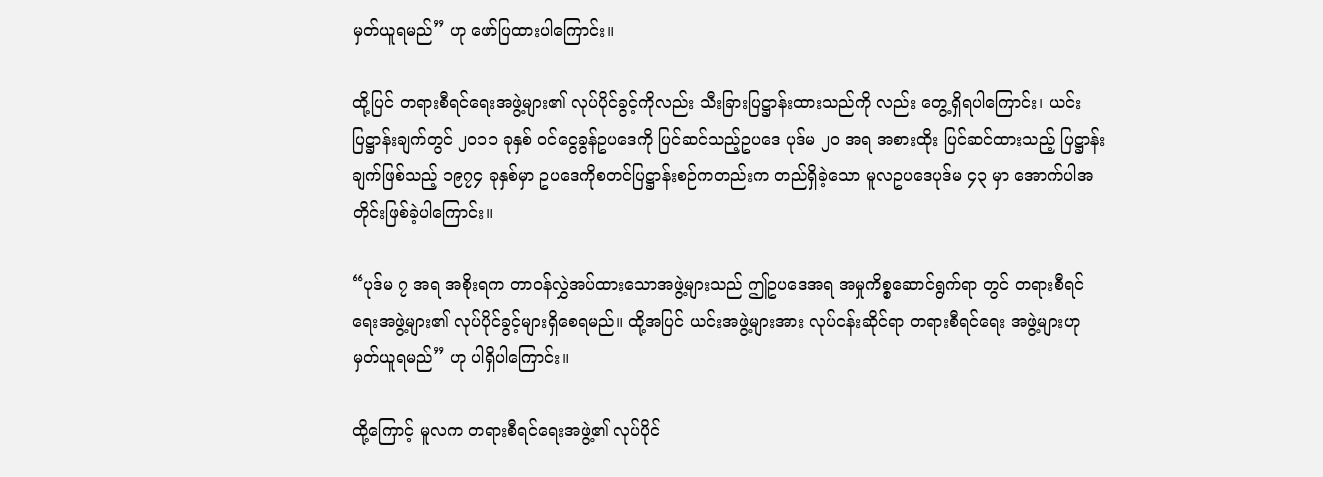မှတ်ယူရမည်” ဟု ဖော်ပြထားပါကြောင်း။

ထို့ပြင် တရားစီရင်ရေးအဖွဲ့များ၏ လုပ်ပိုင်ခွင့်ကိုလည်း သီးခြားပြဋ္ဌာန်းထားသည်ကို လည်း တွေ့ရှိရပါကြောင်း၊ ယင်းပြဋ္ဌာန်းချက်တွင် ၂၀၁၁ ခုနှစ် ဝင်ငွေခွန်ဥပဒေကို ပြင်ဆင်သည့်ဥပဒေ ပုဒ်မ ၂၀ အရ အစားထိုး ပြင်ဆင်ထားသည့် ပြဋ္ဌာန်းချက်ဖြစ်သည့် ၁၉၇၄ ခုနှစ်မှာ ဥပဒေကိုစတင်ပြဋ္ဌာန်းစဉ်ကတည်းက တည်ရှိခဲ့သော မူလဥပဒေပုဒ်မ ၄၃ မှာ အောက်ပါအတိုင်းဖြစ်ခဲ့ပါကြောင်း။

“ပုဒ်မ ၇ အရ အစိုးရက တာဝန်လွှဲအပ်ထားသောအဖွဲ့များသည် ဤဥပဒေအရ အမှုကိစ္စဆောင်ရွက်ရာ တွင် တရားစီရင်ရေးအဖွဲ့များ၏ လုပ်ပိုင်ခွင့်များရှိစေရမည်။ ထို့အပြင် ယင်းအဖွဲ့များအား လုပ်ငန်းဆိုင်ရာ တရားစီရင်ရေး အဖွဲ့များဟု မှတ်ယူရမည်” ဟု ပါရှိပါကြောင်း။

ထို့ကြောင့် မူလက တရားစီရင်ရေးအဖွဲ့၏ လုပ်ပိုင်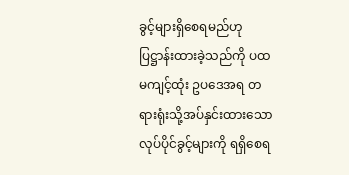ခွင့်များရှိစေရမည်ဟု ပြဋ္ဌာန်းထားခဲ့သည်ကို ပထမကျင့်ထုံး ဥပဒေအရ တရားရုံးသို့အပ်နှင်းထားသော လုပ်ပိုင်ခွင့်များကို ရရှိစေရ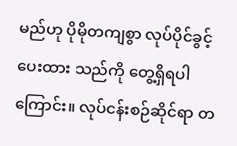မည်ဟု ပိုမိုတကျစွာ လုပ်ပိုင်ခွင့် ပေးထား သည်ကို တွေ့ရှိရပါကြောင်း။ လုပ်ငန်းစဉ်ဆိုင်ရာ တ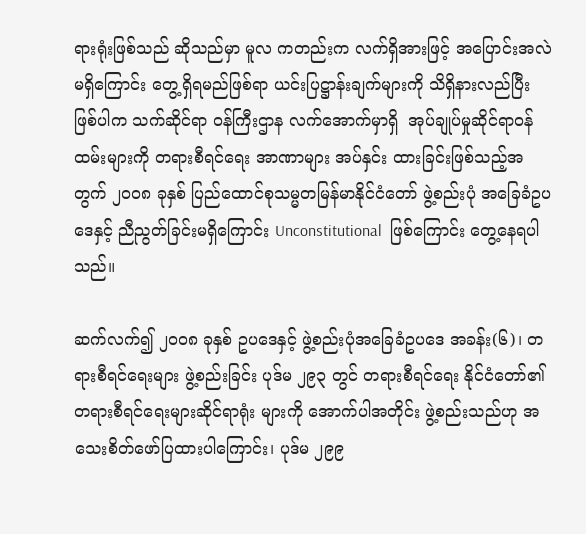ရားရုံးဖြစ်သည် ဆိုသည်မှာ မူလ ကတည်းက လက်ရှိအားဖြင့် အပြောင်းအလဲမရှိကြောင်း တွေ့ရှိရမည်ဖြစ်ရာ ယင်းပြဋ္ဌာန်းချက်များကို သိရှိနားလည်ပြီး ဖြစ်ပါက သက်ဆိုင်ရာ ဝန်ကြီးဌာန လက်အောက်မှာရှိ  အုပ်ချုပ်မှုဆိုင်ရာဝန်ထမ်းများကို တရားစီရင်ရေး အာဏာများ အပ်နှင်း ထားခြင်းဖြစ်သည့်အတွက် ၂၀၀၈ ခုနှစ် ပြည်ထောင်စုသမ္မတမြန်မာနိုင်ငံတော် ဖွဲ့စည်းပုံ အခြေခံဥပဒေနှင့် ညီညွတ်ခြင်းမရှိကြောင်း Unconstitutional  ဖြစ်ကြောင်း တွေ့နေရပါသည်။

ဆက်လက်၍ ၂၀၀၈ ခုနှစ် ဥပဒေနှင့် ဖွဲ့စည်းပုံအခြေခံဥပဒေ အခန်း(၆)၊ တရားစီရင်ရေးများ ဖွဲ့စည်းခြင်း ပုဒ်မ ၂၉၃ တွင် တရားစီရင်ရေး နိုင်ငံတော်၏ တရားစီရင်ရေးများဆိုင်ရာရုံး များကို အောက်ပါအတိုင်း ဖွဲ့စည်းသည်ဟု အသေးစိတ်ဖော်ပြထားပါကြောင်း၊ ပုဒ်မ ၂၉၉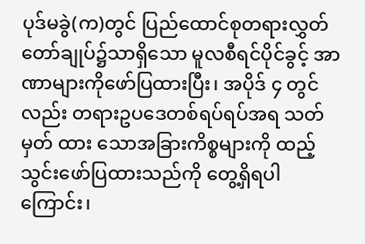ပုဒ်မခွဲ(က)တွင် ပြည်ထောင်စုတရားလွှတ်တော်ချုပ်၌သာရှိသော မူလစီရင်ပိုင်ခွင့် အာဏာများကိုဖော်ပြထားပြီး၊ အပိုဒ် ၄ တွင်လည်း တရားဥပဒေတစ်ရပ်ရပ်အရ သတ်မှတ် ထား သောအခြားကိစ္စများကို ထည့်သွင်းဖော်ပြထားသည်ကို တွေ့ရှိရပါကြောင်း၊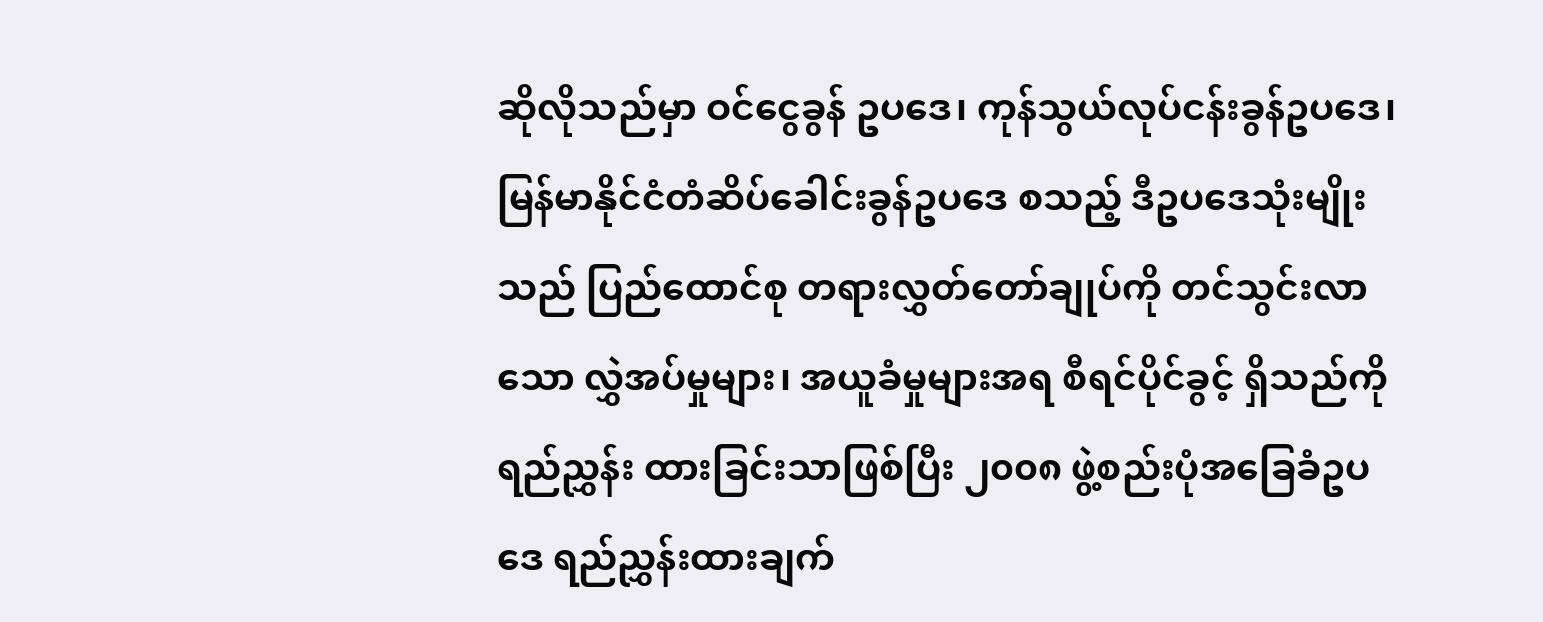ဆိုလိုသည်မှာ ဝင်ငွေခွန် ဥပဒေ၊ ကုန်သွယ်လုပ်ငန်းခွန်ဥပဒေ၊ မြန်မာနိုင်ငံတံဆိပ်ခေါင်းခွန်ဥပဒေ စသည့် ဒီဥပဒေသုံးမျိုးသည် ပြည်ထောင်စု တရားလွှတ်တော်ချုပ်ကို တင်သွင်းလာသော လွှဲအပ်မှုများ၊ အယူခံမှုများအရ စီရင်ပိုင်ခွင့် ရှိသည်ကို ရည်ညွှန်း ထားခြင်းသာဖြစ်ပြီး ၂၀၀၈ ဖွဲ့စည်းပုံအခြေခံဥပဒေ ရည်ညွှန်းထားချက်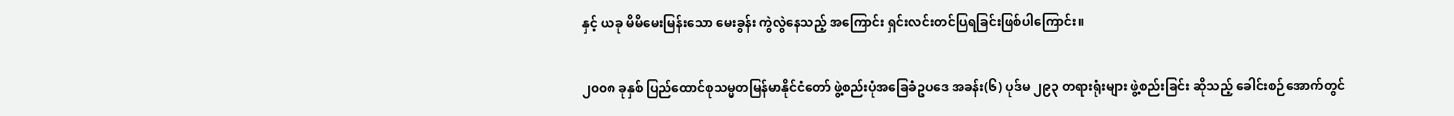နှင့် ယခု မိမိမေးမြန်းသော မေးခွန်း ကွဲလွဲနေသည့် အကြောင်း ရှင်းလင်းတင်ပြရခြင်းဖြစ်ပါကြောင်း။

၂၀၀၈ ခုနှစ် ပြည်ထောင်စုသမ္မတမြန်မာနိုင်ငံတော် ဖွဲ့စည်းပုံအခြေခံဥပဒေ အခန်း(၆) ပုဒ်မ ၂၉၃ တရားရုံးများ ဖွဲ့စည်းခြင်း ဆိုသည့် ခေါင်းစဉ်အောက်တွင်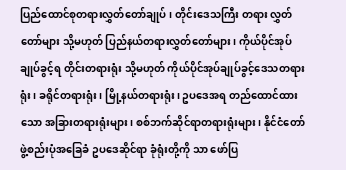ပြည်ထောင်စုတရားလွှတ်တော်ချုပ်၊ တိုင်းဒေသကြီး တရား လွှတ်တော်များ သို့မဟုတ် ပြည်နယ်တရားလွှတ်တော်များ၊ ကိုယ်ပိုင်အုပ်ချုပ်ခွင့်ရ တိုင်းတရားရုံး သို့မဟုတ် ကိုယ်ပိုင်အုပ်ချုပ်ခွင့်ဒေသတရားရုံး၊ ခရိုင်တရားရုံး၊ မြို့နယ်တရားရုံး၊ ဥပဒေအရ တည်ထောင်ထားသော အခြားတရားရုံးများ၊ စစ်ဘက်ဆိုင်ရာတရားရုံးများ၊ နိုင်ငံတော်ဖွဲ့စည်းပုံအခြေခံ ဥပဒေဆိုင်ရာ ခုံရုံးတို့ကို သာ ဖော်ပြ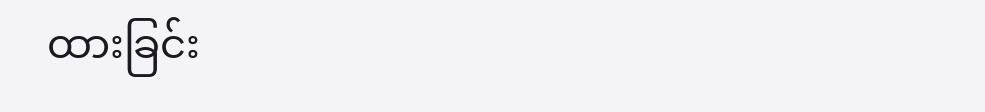ထားခြင်း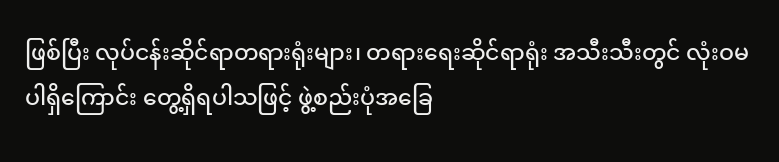ဖြစ်ပြီး လုပ်ငန်းဆိုင်ရာတရားရုံးများ၊ တရားရေးဆိုင်ရာရုံး အသီးသီးတွင် လုံးဝမ ပါရှိကြောင်း တွေ့ရှိရပါသဖြင့် ဖွဲ့စည်းပုံအခြေ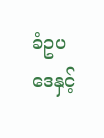ခံဥပဒေနှင့်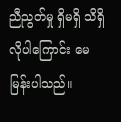ညီညွတ်မှု ရှိမရှိ သိရှိလိုပါကြောင်း မေမြန်းပါသည်။